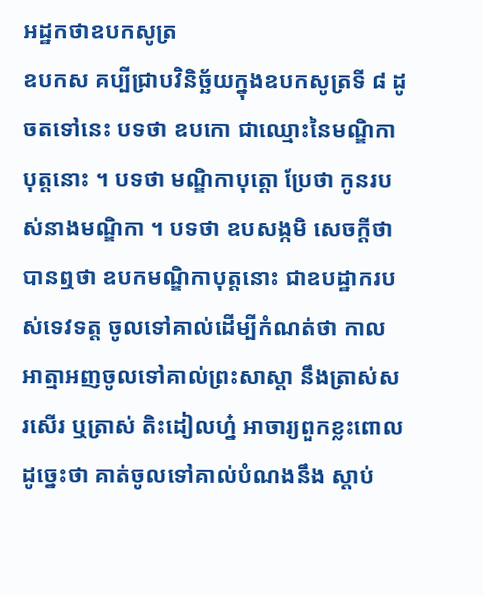អដ្ឋកថាឧបកសូត្រ
ឧបកស គប្បីជ្រាបវិនិច្ឆ័យក្នុងឧបកសូត្រទី ៨ ដូចតទៅនេះ បទថា ឧបកោ ជាឈ្មោះនៃមណ្ឌិកាបុត្តនោះ ។ បទថា មណ្ឌិកាបុត្តោ ប្រែថា កូនរបស់នាងមណ្ឌិកា ។ បទថា ឧបសង្កមិ សេចក្តីថា បានឮថា ឧបកមណ្ឌិកាបុត្តនោះ ជាឧបដ្ឋាករបស់ទេវទត្ត ចូលទៅគាល់ដើម្បីកំណត់ថា កាលអាត្មាអញចូលទៅគាល់ព្រះសាស្តា នឹងត្រាស់សរសើរ ឬត្រាស់ តិះដៀលហ្ន៎ អាចារ្យពួកខ្លះពោលដូច្នេះថា គាត់ចូលទៅគាល់បំណងនឹង ស្តាប់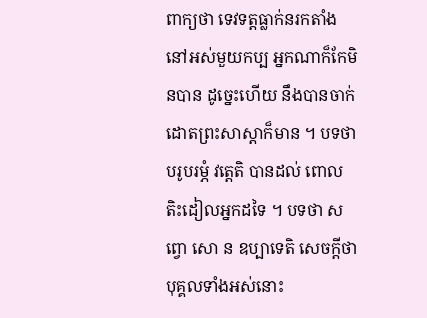ពាក្យថា ទេវទត្តធ្លាក់នរកតាំងនៅអស់មួយកប្ប អ្នកណាក៏កែមិនបាន ដូច្នេះហើយ នឹងបានចាក់ដោតព្រះសាស្តាក៏មាន ។ បទថា បរូបរម្ភំ វត្តេតិ បានដល់ ពោលតិះដៀលអ្នកដទៃ ។ បទថា សព្វោ សោ ន ឧប្បាទេតិ សេចក្តីថា បុគ្គលទាំងអស់នោះ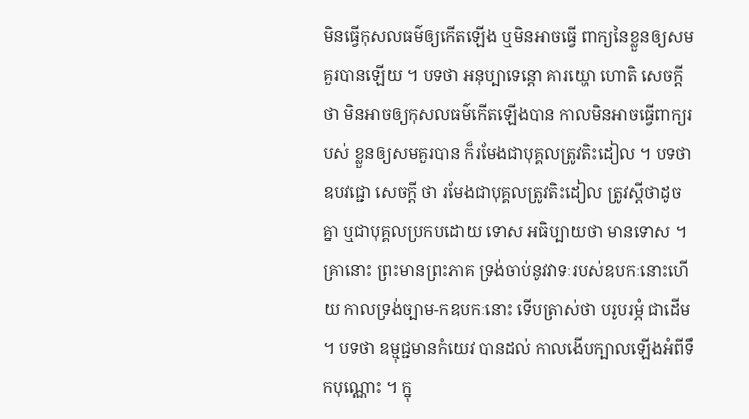មិនធ្វើកុសលធម៌ឲ្យកើតឡើង ឬមិនអាចធ្វើ ពាក្យនៃខ្លួនឲ្យសមគួរបានឡើយ ។ បទថា អនុប្បាទេន្តោ គារយ្ហោ ហោតិ សេចក្តីថា មិនអាចឲ្យកុសលធម៌កើតឡើងបាន កាលមិនអាចធ្វើពាក្យរបស់ ខ្លួនឲ្យសមគួរបាន ក៏រមែងជាបុគ្គលត្រូវតិះដៀល ។ បទថា ឧបវជ្ជោ សេចក្តី ថា រមែងជាបុគ្គលត្រូវតិះដៀល ត្រូវស្តីថាដូចគ្នា ឬជាបុគ្គលប្រកបដោយ ទោស អធិប្បាយថា មានទោស ។ គ្រានោះ ព្រះមានព្រះភាគ ទ្រង់ចាប់នូវវាទៈរបស់ឧបកៈនោះហើយ កាលទ្រង់ច្បាម-កឧបកៈនោះ ទើបត្រាស់ថា បរូបរម្ភំ ជាដើម ។ បទថា ឧម្មុជ្ជមានកំយេវ បានដល់ កាលងើបក្បាលឡើងអំពីទឹកបុណ្ណោះ ។ ក្នុ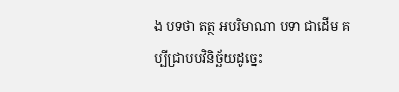ង បទថា តត្ថ អបរិមាណា បទា ជាដើម គប្បីជ្រាបបវិនិច្ឆ័យដូច្នេះ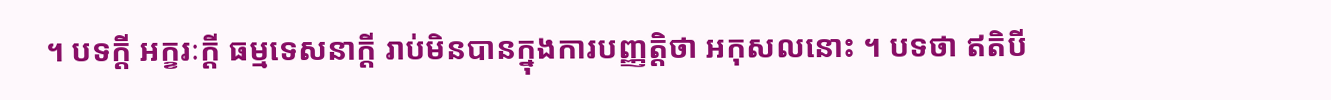។ បទក្តី អក្ខរៈក្តី ធម្មទេសនាក្តី រាប់មិនបានក្នុងការបញ្ញត្តិថា អកុសលនោះ ។ បទថា ឥតិបី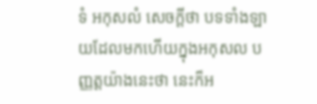ទំ អកុសលំ សេចក្តីថា បទទាំងឡាយដែលមកហើយក្នុងអកុសល បញ្ញត្តយ៉ាងនេះថា នេះក៏អ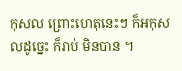កុសល ព្រោះហេតុនេះៗ ក៏អកុសលដូច្នេះ ក៏រាប់ មិនបាន ។